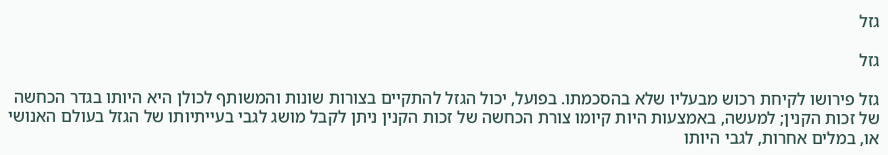גזל

גזל

גזל פירושו לקיחת רכוש מבעליו שלא בהסכמתו. בפועל, יכול הגזל להתקיים בצורות שונות והמשותף לכולן היא היותו בגדר הכחשה של זכות הקנין; למעשה, באמצעות היות קיומו צורת הכחשה של זכות הקנין ניתן לקבל מושג לגבי בעייתיותו של הגזל בעולם האנושי או, במלים אחרות, לגבי היותו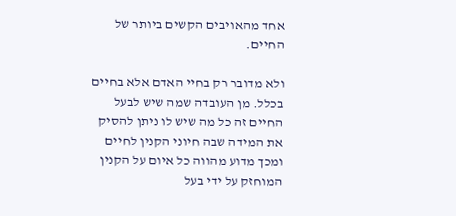אחד מהאויבים הקשים ביותר של החיים.

ולא מדובר רק בחיי האדם אלא בחיים בכלל. מן העובדה שמה שיש לבעל החיים זה כל מה שיש לו ניתן להסיק את המידה שבה חיוני הקנין לחיים ומכך מדוע מהווה כל איום על הקנין המוחזק על ידי בעל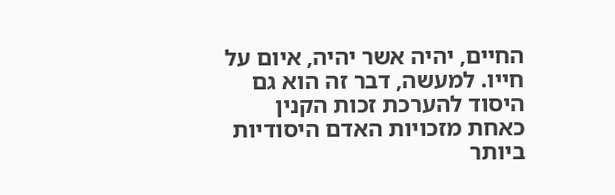החיים, יהיה אשר יהיה, איום על חייו. למעשה, דבר זה הוא גם היסוד להערכת זכות הקנין כאחת מזכויות האדם היסודיות ביותר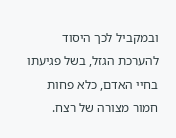ובמקביל לכך היסוד להערכת הגזל, בשל פגיעתו בחיי האדם, כלא פחות חמור מצורה של רצח.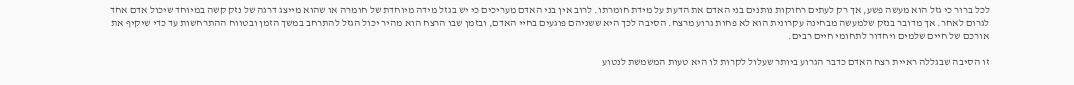לכל ברור כי גזל הוא מעשה פשע, אך רק לעתים רחוקות נותנים בני האדם את הדעת על מידת חומרתו. לרוב אין בני האדם מעריכים כי יש בגזל מידה מיוחדת של חומרה או שהוא מייצג דרגה של נזק קשה במיוחד שיכול אדם אחד לגרום לאחר. אך מדובר בנזק שלמעשה מבחינה עקרונית הוא לא פחות גרוע מרצח. הסיבה לכך היא ששניהם פוגעים בחיי האדם, ובזמן שבו הרצח הוא מהיר יכול הגזל להתרחב במשך הזמן ובטווח ההתרחשות עד כדי שיקיף את אורכם של חיים שלמים ויחדור לתחומי חיים רבים.

זו הסיבה שבגללה ראיית רצח האדם כדבר הגרוע ביותר שעלול לקרות לו היא טעות המשמשת לנטוע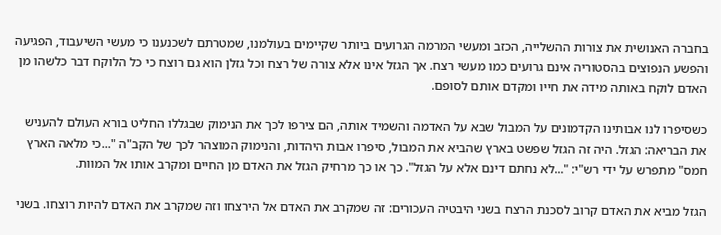בחברה האנושית את צורות ההשלייה, הכזב ומעשי המרמה הגרועים ביותר שקיימים בעולמנו, שמטרתם לשכנענו כי מעשי השיעבוד, הפגיעה והפשע הנפוצים בהסטוריה אינם גרועים כמו מעשי רצח. אך הגזל אינו אלא צורה של רצח וכל גזלן הוא גם רוצח כי כל הלוקח דבר כלשהו מן האדם לוקח באותה מידה את חייו ומקדם אותם לסופם.

כשסיפרו לנו אבותינו הקדמונים על המבול שבא על האדמה והשמיד אותה, הם צירפו לכך את הנימוק שבגללו החליט בורא העולם להעניש את הבריאה: הגזל. היה זה הגזל שפשט בארץ שהביא את המבול, סיפרו אבות היהדות, והנימוק המוצהר לכך של הקב"ה "...כי מלאה הארץ חמס" מתפרש על ידי רש"י: "...לא נחתם דינם אלא על הגזל". כך או כך מרחיק הגזל את האדם מן החיים ומקרב אותו אל המוות.

הגזל מביא את האדם קרוב לסכנת הרצח בשני היבטיה העכורים: זה שמקרב את האדם אל הירצחו וזה שמקרב את האדם להיות רוצחו. בשני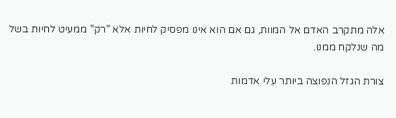אלה מתקרב האדם אל המוות, גם אם הוא אינו מפסיק לחיות אלא "רק" ממעיט לחיות בשל מה שנלקח ממנו.

צורת הגזל הנפוצה ביותר עלי אדמות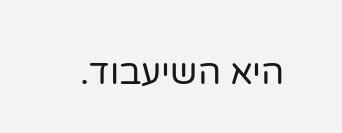היא השיעבוד.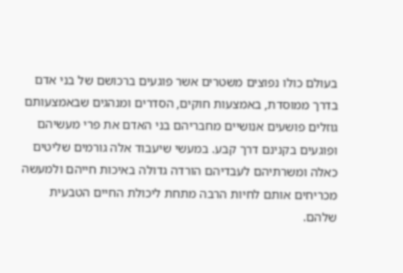בעולם כולו נפוצים משטרים אשר פוגעים ברכושם של בני אדם בדרך ממוסדת, באמצעות חוקים, הסדרים ומנהגים שבאמצעותם גוזלים פושעים אנושיים מחבריהם בני האדם את פרי מעשיהם ופוגעים בקנינם דרך קבע. במעשי שיעבוד אלה גורמים שליטים כאלה ומשרתיהם לעבדיהם הורדה גדולה באיכות חייהם ולמעשה מכריחים אותם לחיות הרבה מתחת ליכולת החיים הטבעית שלהם.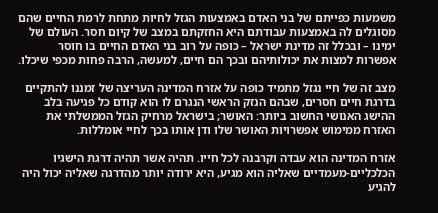משמעות כפייתם של בני האדם באמצעות הגזל לחיות מתחת לרמת החיים שהם מסוגלים לה באמצעות עבודתם היא החזקתם במצב של קיום חסר. העולם של ימינו – ובכלל זה מדינת ישראל – כופה על רוב בני האדם החיים בו חוסר אפשרות למצות את יכולותיהם ובכך הם חיים, למעשה, הרבה פחות מכפי שיכלו.

מצב זה של חיי נגזל מתמיד כופה על אזרח המדינה העריצה של זמננו להתקיים בדרגת חיים חסרים, שבהם הנזק הראשי הנגרם לו הוא קודם כל פגיעה בלב ההישג האנושי החשוב ביותר: האושר; בישראל מרחיק הגזל הממשלתי את האזרח ממימוש אפשרויות האושר שלו ודן אותו בכך לחיי אומללות.

אזרח המדינה הוא עבדה וקרבנה לכל חייו. תהיה אשר תהיה דרגת הישגיו הכלכליים-מעמדיים שאליה הוא מגיע, היא ירודה יותר מהדרגה שאליה יכול היה להגיע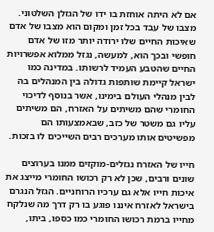אם לא היתה אוחזת בו ידו של הגזלן השלטוני. מצבו של עבד בכל זמן ומקום הוא מצבו של אדם שאיכות החיים שלו ירודה יותר מזו של אדם חופשי ובכך הוא, למעשה, נגזל ממלוא אפשרויות החיים שהטבע העמיד לרשותו. במדינה כמו ישראל קיימת שותפות גדולה בין המנהלים בה לבין מנהלי העולם בימינו, אשר בנוסף לדיכוי החומרי שהם משיתים על האזרח, הם משיתים עליו גם משטר של כזב, שבאמצעותו הם מפשיטים אותו מערכים רבים השייכים לו בזכות.

חייו של האזרח נגזלים-מוקזים ממנו בערוצים שונים ורבים, שכן לא רק רכושו החומרי מייצג את איכות חייו אלא גם ערכיו הרוחניים. הגזל הנגרם בישראל לאזרח איננו פוגע בו רק דרך מה שנלקח מחייו ברמת רכושו החומרי כמו כספו, ביתו,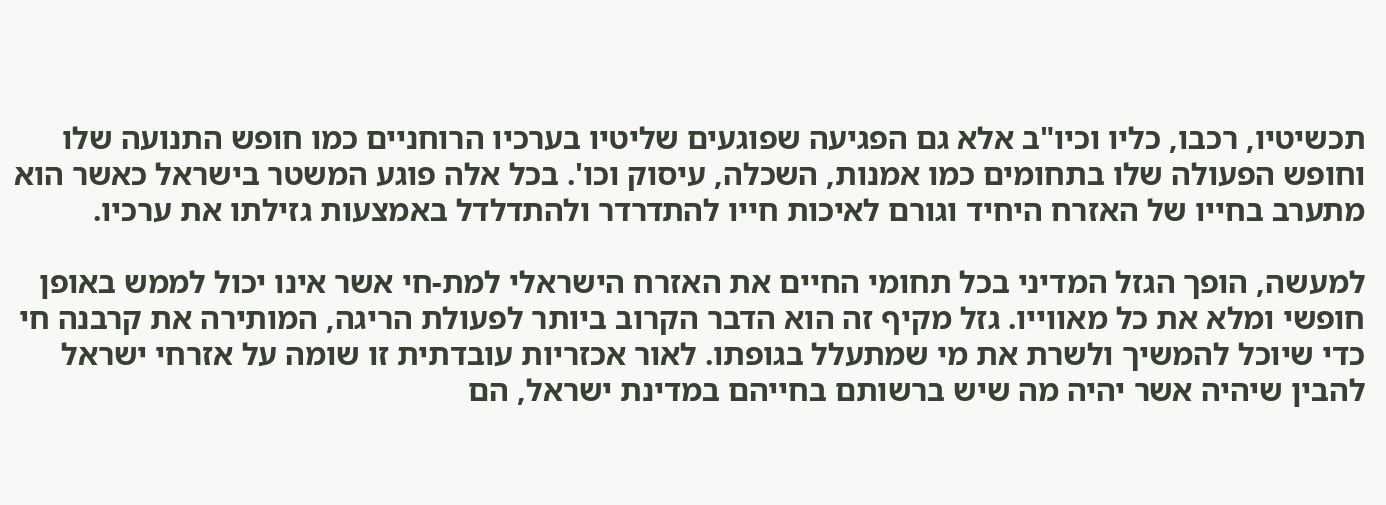תכשיטיו, רכבו, כליו וכיו"ב אלא גם הפגיעה שפוגעים שליטיו בערכיו הרוחניים כמו חופש התנועה שלו וחופש הפעולה שלו בתחומים כמו אמנות, השכלה, עיסוק וכו'. בכל אלה פוגע המשטר בישראל כאשר הוא מתערב בחייו של האזרח היחיד וגורם לאיכות חייו להתדרדר ולהתדלדל באמצעות גזילתו את ערכיו.

למעשה, הופך הגזל המדיני בכל תחומי החיים את האזרח הישראלי למת-חי אשר אינו יכול לממש באופן חופשי ומלא את כל מאווייו. גזל מקיף זה הוא הדבר הקרוב ביותר לפעולת הריגה, המותירה את קרבנה חי כדי שיוכל להמשיך ולשרת את מי שמתעלל בגופתו. לאור אכזריות עובדתית זו שומה על אזרחי ישראל להבין שיהיה אשר יהיה מה שיש ברשותם בחייהם במדינת ישראל, הם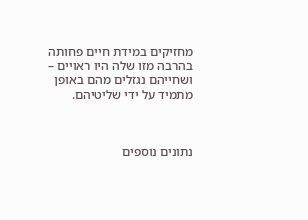מחזיקים במידת חיים פחותה בהרבה מזו שלה היו ראויים – ושחייהם נגזלים מהם באופן מתמיד על ידי שליטיהם.



נתונים נוספים